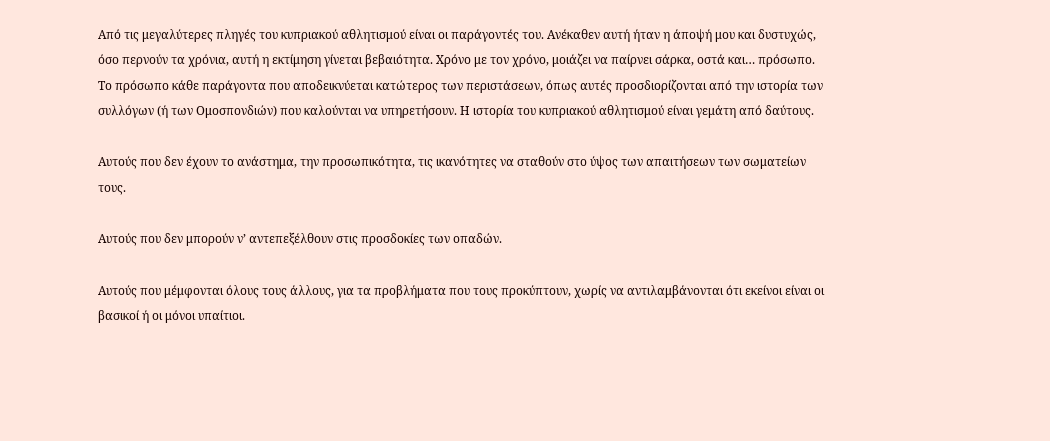Από τις μεγαλύτερες πληγές του κυπριακού αθλητισμού είναι οι παράγοντές του. Ανέκαθεν αυτή ήταν η άποψή μου και δυστυχώς, όσο περνούν τα χρόνια, αυτή η εκτίμηση γίνεται βεβαιότητα. Χρόνο με τον χρόνο, μοιάζει να παίρνει σάρκα, οστά και… πρόσωπο. Το πρόσωπο κάθε παράγοντα που αποδεικνύεται κατώτερος των περιστάσεων, όπως αυτές προσδιορίζονται από την ιστορία των συλλόγων (ή των Ομοσπονδιών) που καλούνται να υπηρετήσουν. Η ιστορία του κυπριακού αθλητισμού είναι γεμάτη από δαύτους.

Αυτούς που δεν έχουν το ανάστημα, την προσωπικότητα, τις ικανότητες να σταθούν στο ύψος των απαιτήσεων των σωματείων τους.

Αυτούς που δεν μπορούν ν’ αντεπεξέλθουν στις προσδοκίες των οπαδών.

Αυτούς που μέμφονται όλους τους άλλους, για τα προβλήματα που τους προκύπτουν, χωρίς να αντιλαμβάνονται ότι εκείνοι είναι οι βασικοί ή οι μόνοι υπαίτιοι.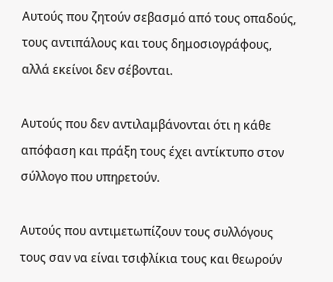Αυτούς που ζητούν σεβασμό από τους οπαδούς, τους αντιπάλους και τους δημοσιογράφους, αλλά εκείνοι δεν σέβονται.

Αυτούς που δεν αντιλαμβάνονται ότι η κάθε απόφαση και πράξη τους έχει αντίκτυπο στον σύλλογο που υπηρετούν.

Αυτούς που αντιμετωπίζουν τους συλλόγους τους σαν να είναι τσιφλίκια τους και θεωρούν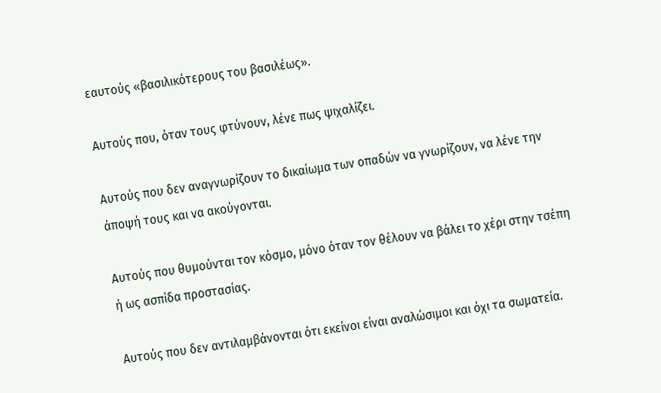εαυτούς «βασιλικότερους του βασιλέως».

Αυτούς που, όταν τους φτύνουν, λένε πως ψιχαλίζει.

Αυτούς που δεν αναγνωρίζουν το δικαίωμα των οπαδών να γνωρίζουν, να λένε την άποψή τους και να ακούγονται.

Αυτούς που θυμούνται τον κόσμο, μόνο όταν τον θέλουν να βάλει το χέρι στην τσέπη ή ως ασπίδα προστασίας.

Αυτούς που δεν αντιλαμβάνονται ότι εκείνοι είναι αναλώσιμοι και όχι τα σωματεία.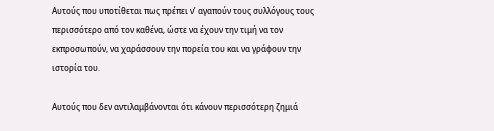Αυτούς που υποτίθεται πως πρέπει ν’ αγαπούν τους συλλόγους τους περισσότερο από τον καθένα, ώστε να έχουν την τιμή να τον εκπροσωπούν, να χαράσσουν την πορεία του και να γράφουν την ιστορία του.

Αυτούς που δεν αντιλαμβάνονται ότι κάνουν περισσότερη ζημιά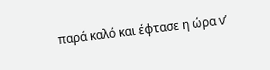παρά καλό και έφτασε η ώρα ν’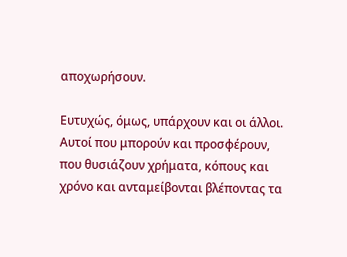αποχωρήσουν.

Ευτυχώς, όμως, υπάρχουν και οι άλλοι. Αυτοί που μπορούν και προσφέρουν, που θυσιάζουν χρήματα, κόπους και χρόνο και ανταμείβονται βλέποντας τα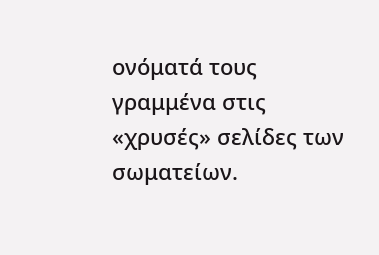ονόματά τους γραμμένα στις «χρυσές» σελίδες των σωματείων.